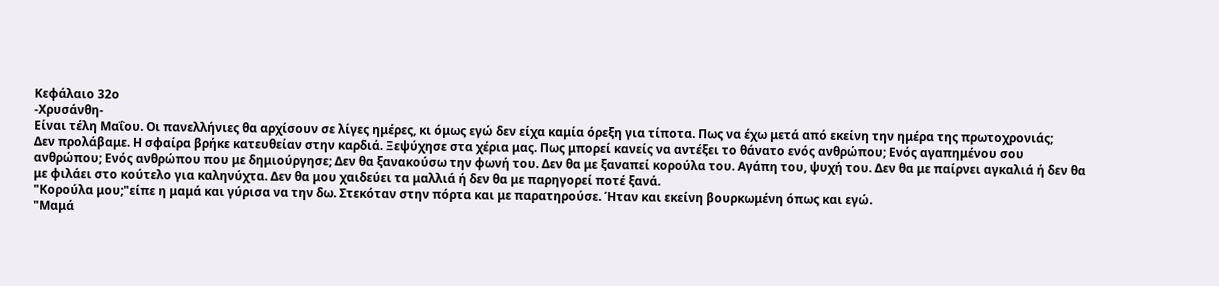Κεφάλαιο 32ο
-Χρυσάνθη-
Είναι τέλη Μαΐου. Οι πανελλήνιες θα αρχίσουν σε λίγες ημέρες, κι όμως εγώ δεν είχα καμία όρεξη για τίποτα. Πως να έχω μετά από εκείνη την ημέρα της πρωτοχρονιάς;
Δεν προλάβαμε. Η σφαίρα βρήκε κατευθείαν στην καρδιά. Ξεψύχησε στα χέρια μας. Πως μπορεί κανείς να αντέξει το θάνατο ενός ανθρώπου; Ενός αγαπημένου σου ανθρώπου; Ενός ανθρώπου που με δημιούργησε; Δεν θα ξανακούσω την φωνή του. Δεν θα με ξαναπεί κορούλα του. Αγάπη του, ψυχή του. Δεν θα με παίρνει αγκαλιά ή δεν θα με φιλάει στο κούτελο για καληνύχτα. Δεν θα μου χαιδεύει τα μαλλιά ή δεν θα με παρηγορεί ποτέ ξανά.
"Κορούλα μου;"είπε η μαμά και γύρισα να την δω. Στεκόταν στην πόρτα και με παρατηρούσε. Ήταν και εκείνη βουρκωμένη όπως και εγώ.
"Μαμά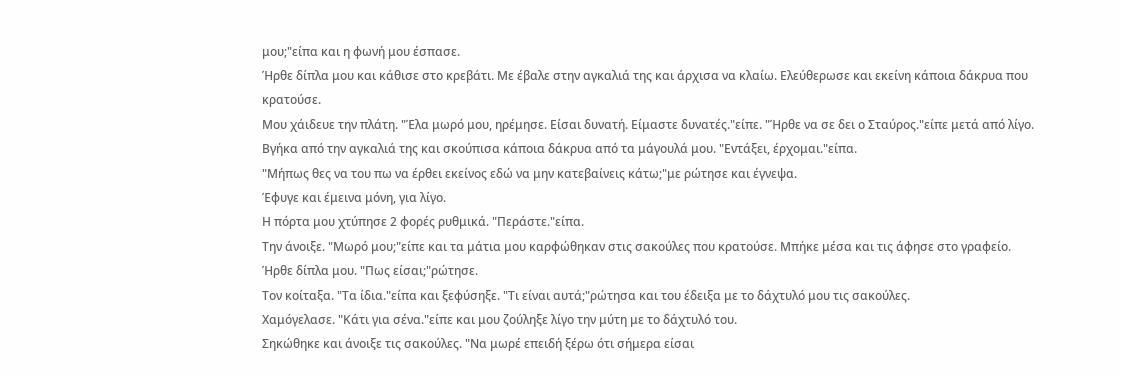μου;"είπα και η φωνή μου έσπασε.
Ήρθε δίπλα μου και κάθισε στο κρεβάτι. Με έβαλε στην αγκαλιά της και άρχισα να κλαίω. Ελεύθερωσε και εκείνη κάποια δάκρυα που κρατούσε.
Μου χάιδευε την πλάτη. "Έλα μωρό μου, ηρέμησε. Είσαι δυνατή. Είμαστε δυνατές."είπε. "Ήρθε να σε δει ο Σταύρος."είπε μετά από λίγο.
Βγήκα από την αγκαλιά της και σκούπισα κάποια δάκρυα από τα μάγουλά μου. "Εντάξει, έρχομαι."είπα.
"Μήπως θες να του πω να έρθει εκείνος εδώ να μην κατεβαίνεις κάτω;"με ρώτησε και έγνεψα.
Έφυγε και έμεινα μόνη, για λίγο.
Η πόρτα μου χτύπησε 2 φορές ρυθμικά. "Περάστε."είπα.
Την άνοιξε. "Μωρό μου;"είπε και τα μάτια μου καρφώθηκαν στις σακούλες που κρατούσε. Μπήκε μέσα και τις άφησε στο γραφείο.
Ήρθε δίπλα μου. "Πως είσαι;"ρώτησε.
Τον κοίταξα. "Τα ίδια."είπα και ξεφύσηξε. "Τι είναι αυτά;"ρώτησα και του έδειξα με το δάχτυλό μου τις σακούλες.
Χαμόγελασε. "Κάτι για σένα."είπε και μου ζούληξε λίγο την μύτη με το δάχτυλό του.
Σηκώθηκε και άνοιξε τις σακούλες. "Να μωρέ επειδή ξέρω ότι σήμερα είσαι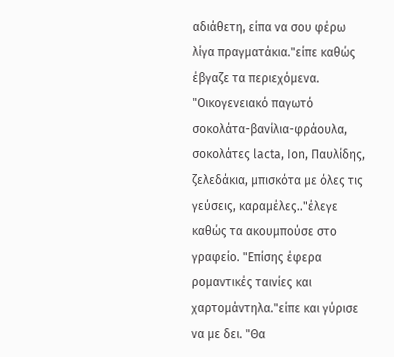αδιάθετη, είπα να σου φέρω λίγα πραγματάκια."είπε καθώς έβγαζε τα περιεχόμενα. "Οικογενειακό παγωτό σοκολάτα-βανίλια-φράουλα, σοκολάτες lacta, Ion, Παυλίδης, ζελεδάκια, μπισκότα με όλες τις γεύσεις, καραμέλες.."έλεγε καθώς τα ακουμπούσε στο γραφείο. "Επίσης έφερα ρομαντικές ταινίες και χαρτομάντηλα."είπε και γύρισε να με δει. "Θα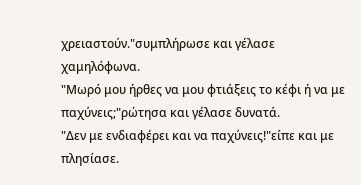χρειαστούν."συμπλήρωσε και γέλασε χαμηλόφωνα.
"Μωρό μου ήρθες να μου φτιάξεις το κέφι ή να με παχύνεις;"ρώτησα και γέλασε δυνατά.
"Δεν με ενδιαφέρει και να παχύνεις!"είπε και με πλησίασε.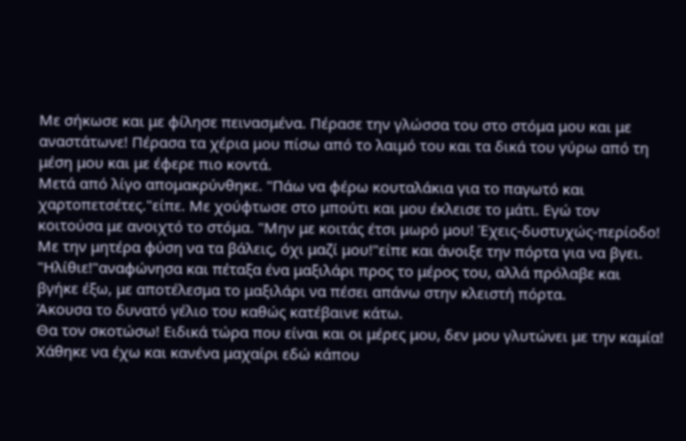Με σήκωσε και με φίλησε πεινασμένα. Πέρασε την γλώσσα του στο στόμα μου και με αναστάτωνε! Πέρασα τα χέρια μου πίσω από το λαιμό του και τα δικά του γύρω από τη μέση μου και με έφερε πιο κοντά.
Μετά από λίγο απομακρύνθηκε. "Πάω να φέρω κουταλάκια για το παγωτό και χαρτοπετσέτες."είπε. Με χούφτωσε στο μπούτι και μου έκλεισε το μάτι. Εγώ τον κοιτούσα με ανοιχτό το στόμα. "Μην με κοιτάς έτσι μωρό μου! Έχεις-δυστυχώς-περίοδο! Με την μητέρα φύση να τα βάλεις, όχι μαζί μου!"είπε και άνοιξε την πόρτα για να βγει.
"Ηλίθιε!"αναφώνησα και πέταξα ένα μαξιλάρι προς το μέρος του, αλλά πρόλαβε και βγήκε έξω, με αποτέλεσμα το μαξιλάρι να πέσει απάνω στην κλειστή πόρτα.
Άκουσα το δυνατό γέλιο του καθώς κατέβαινε κάτω.
Θα τον σκοτώσω! Ειδικά τώρα που είναι και οι μέρες μου, δεν μου γλυτώνει με την καμία! Χάθηκε να έχω και κανένα μαχαίρι εδώ κάπου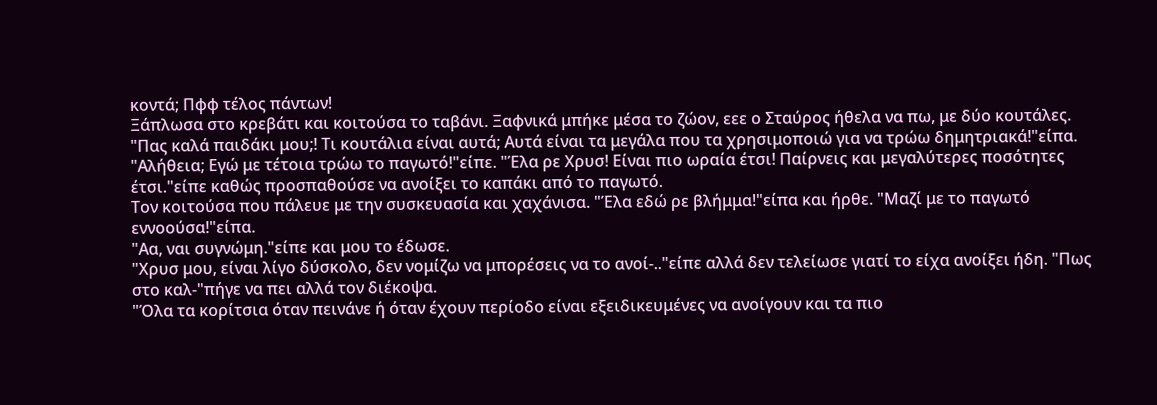κοντά; Πφφ τέλος πάντων!
Ξάπλωσα στο κρεβάτι και κοιτούσα το ταβάνι. Ξαφνικά μπήκε μέσα το ζώον, εεε ο Σταύρος ήθελα να πω, με δύο κουτάλες.
"Πας καλά παιδάκι μου;! Τι κουτάλια είναι αυτά; Αυτά είναι τα μεγάλα που τα χρησιμοποιώ για να τρώω δημητριακά!"είπα.
"Αλήθεια; Εγώ με τέτοια τρώω το παγωτό!"είπε. "Έλα ρε Χρυσ! Είναι πιο ωραία έτσι! Παίρνεις και μεγαλύτερες ποσότητες έτσι."είπε καθώς προσπαθούσε να ανοίξει το καπάκι από το παγωτό.
Τον κοιτούσα που πάλευε με την συσκευασία και χαχάνισα. "Έλα εδώ ρε βλήμμα!"είπα και ήρθε. "Μαζί με το παγωτό εννοούσα!"είπα.
"Αα, ναι συγνώμη."είπε και μου το έδωσε.
"Χρυσ μου, είναι λίγο δύσκολο, δεν νομίζω να μπορέσεις να το ανοί-.."είπε αλλά δεν τελείωσε γιατί το είχα ανοίξει ήδη. "Πως στο καλ-"πήγε να πει αλλά τον διέκοψα.
"Όλα τα κορίτσια όταν πεινάνε ή όταν έχουν περίοδο είναι εξειδικευμένες να ανοίγουν και τα πιο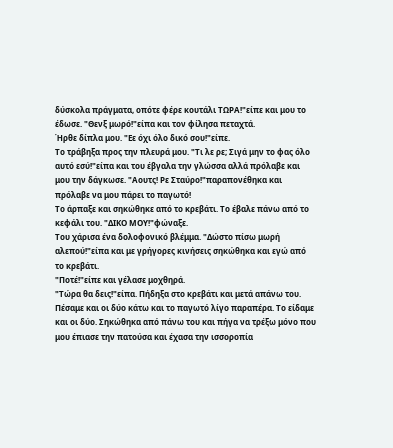δύσκολα πράγματα, οπότε φέρε κουτάλι ΤΩΡΑ!"είπε και μου το έδωσε. "Θενξ μωρό!"είπα και τον φίλησα πεταχτά.
Ήρθε δίπλα μου. "Εε όχι όλο δικό σου!"είπε.
Το τράβηξα προς την πλευρά μου. "Τι λε ρε; Σιγά μην το φας όλο αυτό εσύ!"είπα και του έβγαλα την γλώσσα αλλά πρόλαβε και μου την δάγκωσε. "Αουτς! Ρε Σταύρο!"παραπονέθηκα και πρόλαβε να μου πάρει το παγωτό!
Το άρπαξε και σηκώθηκε από το κρεβάτι. Το έβαλε πάνω από το κεφάλι του. "ΔΙΚΟ ΜΟΥ!"φώναξε.
Του χάρισα ένα δολοφονικό βλέμμα. "Δώστο πίσω μωρή αλεπού!"είπα και με γρήγορες κινήσεις σηκώθηκα και εγώ από το κρεβάτι.
"Ποτέ!"είπε και γέλασε μοχθηρά.
"Τώρα θα δεις!"είπα. Πήδηξα στο κρεβάτι και μετά απάνω του.
Πέσαμε και οι δύο κάτω και το παγωτό λίγο παραπέρα. Το είδαμε και οι δύο. Σηκώθηκα από πάνω του και πήγα να τρέξω μόνο που μου έπιασε την πατούσα και έχασα την ισσοροπία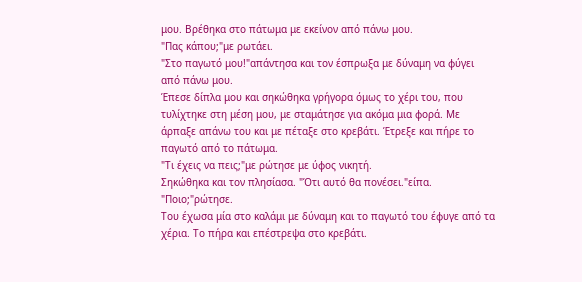μου. Βρέθηκα στο πάτωμα με εκείνον από πάνω μου.
"Πας κάπου;"με ρωτάει.
"Στο παγωτό μου!"απάντησα και τον έσπρωξα με δύναμη να φύγει από πάνω μου.
Έπεσε δίπλα μου και σηκώθηκα γρήγορα όμως το χέρι του, που τυλίχτηκε στη μέση μου, με σταμάτησε για ακόμα μια φορά. Με άρπαξε απάνω του και με πέταξε στο κρεβάτι. Έτρεξε και πήρε το παγωτό από το πάτωμα.
"Τι έχεις να πεις;"με ρώτησε με ύφος νικητή.
Σηκώθηκα και τον πλησίασα. "Ότι αυτό θα πονέσει."είπα.
"Ποιο;"ρώτησε.
Του έχωσα μία στο καλάμι με δύναμη και το παγωτό του έφυγε από τα χέρια. Το πήρα και επέστρεψα στο κρεβάτι.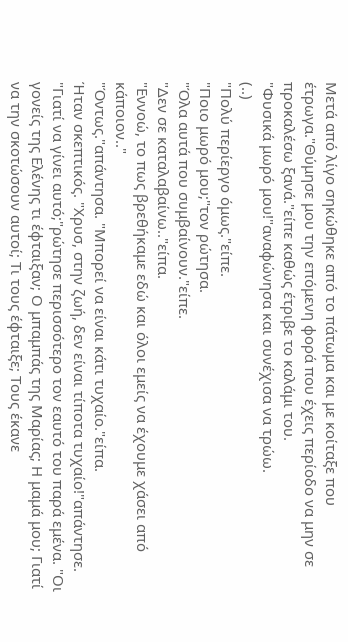Μετά από λίγο σηκώθηκε από το πάτωμα και με κοίταξε που έτρωγα."Θύμησε μου την επόμενη φορά που έχεις περίοδο να μην σε προκαλέσω ξανά."είπε καθώς έτριβε το καλάμι του.
"Φυσικά μωρό μου!"αναφώνησα και συνέχισα να τρώω.
(..)
"Πολύ περίεργο όμως."είπε.
"Ποιο μωρό μου;"τον ρώτησα.
"Όλα αυτά που συμβαίνουν."είπε.
"Δεν σε καταλαβαίνω.."είπα.
"Εννοώ, το πως βρεθήκαμε εδώ και όλοι εμείς να έχουμε χάσει από κάποιον.."
"Όντως."απάντησα. "Μπορεί να είναι κάτι τυχαίο."είπα.
Ήταν σκεπτικός. "Χρυσ, στην ζωή, δεν είναι τίποτα τυχαίο!"απάντησε. "Γιατί να γίνει αυτό;"ρώτησε περισσότερο τον εαυτό του παρά εμένα. "Οι γονείς της Ελένης τι έφταιξαν; Ο μπαμπάς της Μαρίας; Η μαμά μου; Γιατί να την σκοτώσουν αυτοί; Τι τους έφταιξε; Τους έκανε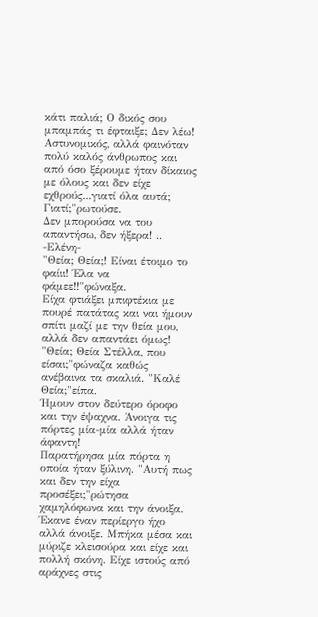κάτι παλιά; Ο δικός σου μπαμπάς τι έφταιξε; Δεν λέω! Αστυνομικός, αλλά φαινόταν πολύ καλός άνθρωπος και από όσο ξέρουμε ήταν δίκαιος με όλους και δεν είχε εχθρούς...γιατί όλα αυτά; Γιατί;"ρωτούσε.
Δεν μπορούσα να του απαντήσω, δεν ήξερα! ..
-Ελένη-
"Θεία; Θεία;! Είναι έτοιμο το φαίιι! Έλα να φάμεε!!"φώναξα.
Είχα φτιάξει μπιφτέκια με πουρέ πατάτας και ναι ήμουν σπίτι μαζί με την θεία μου, αλλά δεν απαντάει όμως!
"Θεία; Θεία Στέλλα, που είσαι;"φώναζα καθώς ανέβαινα τα σκαλιά. "Καλέ Θεία;"είπα.
Ήμουν στον δεύτερο όροφο και την έψαχνα. Άνοιγα τις πόρτες μία-μία αλλά ήταν άφαντη!
Παρατήρησα μία πόρτα η οποία ήταν ξύλινη. "Αυτή πως και δεν την είχα προσέξει;"ρώτησα χαμηλόφωνα και την άνοιξα.
Έκανε έναν περίεργο ήχο αλλά άνοιξε. Μπήκα μέσα και μύριζε κλεισούρα και είχε και πολλή σκόνη. Είχε ιστούς από αράχνες στις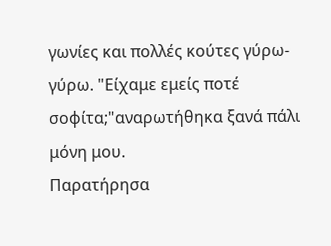γωνίες και πολλές κούτες γύρω-γύρω. "Είχαμε εμείς ποτέ σοφίτα;"αναρωτήθηκα ξανά πάλι μόνη μου.
Παρατήρησα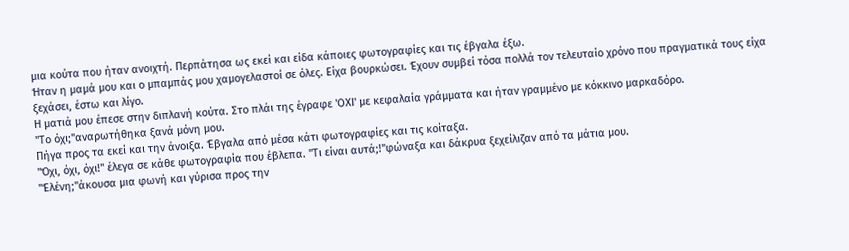μια κούτα που ήταν ανοιχτή. Περπάτησα ως εκεί και είδα κάποιες φωτογραφίες και τις έβγαλα έξω.
Ήταν η μαμά μου και ο μπαμπάς μου χαμογελαστοί σε όλες. Είχα βουρκώσει. Έχουν συμβεί τόσα πολλά τον τελευταίο χρόνο που πραγματικά τους είχα ξεχάσει, έστω και λίγο.
Η ματιά μου έπεσε στην διπλανή κούτα. Στο πλάι της έγραφε 'ΟΧΙ' με κεφαλαία γράμματα και ήταν γραμμένο με κόκκινο μαρκαδόρο.
"Το όχι;"αναρωτήθηκα ξανά μόνη μου.
Πήγα προς τα εκεί και την άνοιξα. Έβγαλα από μέσα κάτι φωτογραφίες και τις κοίταξα.
"Όχι, όχι, όχι!" έλεγα σε κάθε φωτογραφία που έβλεπα. "Τι είναι αυτά;!"φώναξα και δάκρυα ξεχείλιζαν από τα μάτια μου.
"Έλένη;"άκουσα μια φωνή και γύρισα προς την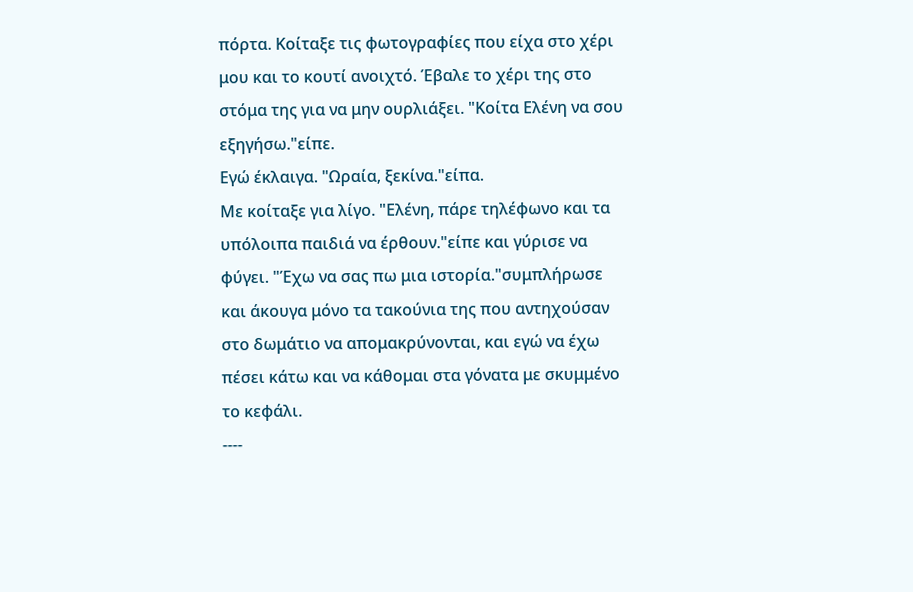πόρτα. Κοίταξε τις φωτογραφίες που είχα στο χέρι μου και το κουτί ανοιχτό. Έβαλε το χέρι της στο στόμα της για να μην ουρλιάξει. "Κοίτα Ελένη να σου εξηγήσω."είπε.
Εγώ έκλαιγα. "Ωραία, ξεκίνα."είπα.
Με κοίταξε για λίγο. "Ελένη, πάρε τηλέφωνο και τα υπόλοιπα παιδιά να έρθουν."είπε και γύρισε να φύγει. "Έχω να σας πω μια ιστορία."συμπλήρωσε και άκουγα μόνο τα τακούνια της που αντηχούσαν στο δωμάτιο να απομακρύνονται, και εγώ να έχω πέσει κάτω και να κάθομαι στα γόνατα με σκυμμένο το κεφάλι.
----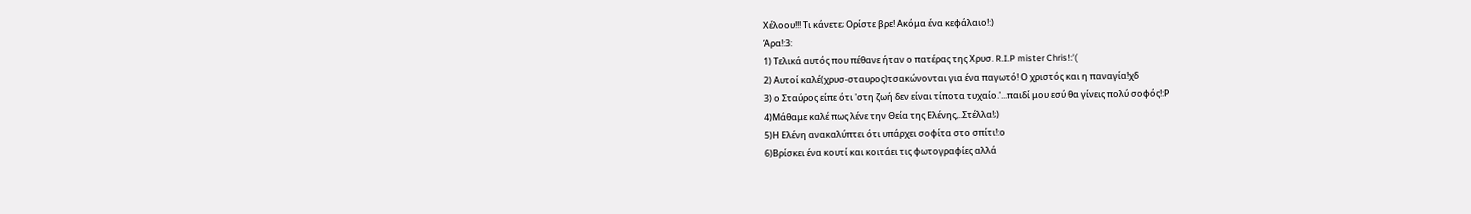Χέλοου!!! Τι κάνετε; Ορίστε βρε! Ακόμα ένα κεφάλαιο!:)
Άρα!:3:
1) Τελικά αυτός που πέθανε ήταν ο πατέρας της Χρυσ. R.I.P mister Chris!:'(
2) Αυτοί καλέ(χρυσ-σταυρος)τσακώνονται για ένα παγωτό! Ο χριστός και η παναγία!χδ
3) ο Σταύρος είπε ότι 'στη ζωή δεν είναι τίποτα τυχαίο.'...παιδί μου εσύ θα γίνεις πολύ σοφός!:Ρ
4)Μάθαμε καλέ πως λένε την Θεία της Ελένης,..Στέλλα!;)
5)Η Ελένη ανακαλύπτει ότι υπάρχει σοφίτα στο σπίτι!:ο
6)Βρίσκει ένα κουτί και κοιτάει τις φωτογραφίες αλλά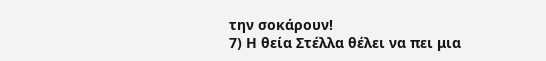την σοκάρουν!
7) Η θεία Στέλλα θέλει να πει μια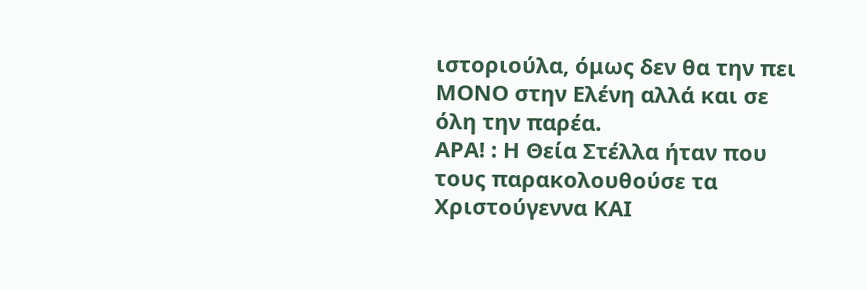ιστοριούλα, όμως δεν θα την πει ΜΟΝΟ στην Ελένη αλλά και σε όλη την παρέα.
ΑΡΑ! : Η Θεία Στέλλα ήταν που τους παρακολουθούσε τα Χριστούγεννα ΚΑΙ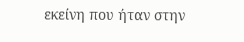εκείνη που ήταν στην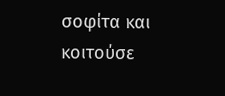σοφίτα και κοιτούσε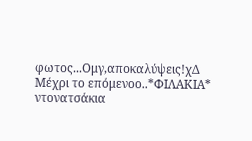φωτος...Ομγ,αποκαλύψεις!χΔ
Μέχρι το επόμενοο..*ΦΙΛΑΚΙΑ* ντονατσάκια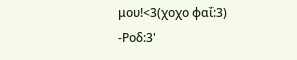μου!<3(χοχο φαΐ:3)
-Ροδ:3'